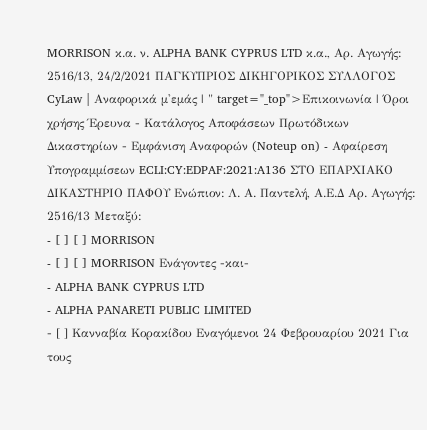MORRISON κ.α. ν. ALPHA BANK CYPRUS LTD κ.α., Αρ. Αγωγής: 2516/13, 24/2/2021 ΠΑΓΚΥΠΡΙΟΣ ΔΙΚΗΓΟΡΙΚΟΣ ΣΥΛΛΟΓΟΣ CyLaw | Αναφορικά μ'εμάς | " target="_top">Επικοινωνία | Όροι χρήσης Έρευνα - Κατάλογος Αποφάσεων Πρωτόδικων Δικαστηρίων - Εμφάνιση Αναφορών (Noteup on) - Αφαίρεση Υπογραμμίσεων ECLI:CY:EDPAF:2021:A136 ΣΤΟ ΕΠΑΡΧΙΑΚΟ ΔΙΚΑΣΤΗΡΙΟ ΠΑΦΟΥ Ενώπιον: Λ. Α. Παντελή, Α.Ε.Δ Αρ. Αγωγής: 2516/13 Μεταξύ:
- [ ] [ ] MORRISON
- [ ] [ ] MORRISON Ενάγοντες -και-
- ALPHA BANK CYPRUS LTD
- ALPHA PANARETI PUBLIC LIMITED
- [ ] Κανναβία Κορακίδου Εναγόμενοι 24 Φεβρουαρίου 2021 Για τους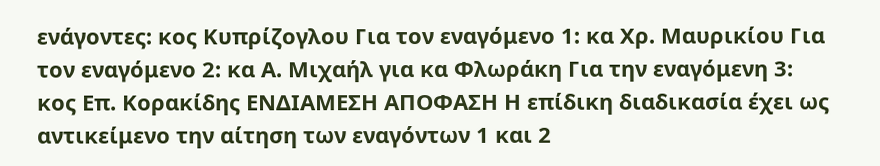ενάγοντες: κος Κυπρίζογλου Για τον εναγόμενο 1: κα Χρ. Μαυρικίου Για τον εναγόμενο 2: κα Α. Μιχαήλ για κα Φλωράκη Για την εναγόμενη 3: κος Επ. Κορακίδης ΕΝΔΙΑΜΕΣΗ ΑΠΟΦΑΣΗ Η επίδικη διαδικασία έχει ως αντικείμενο την αίτηση των εναγόντων 1 και 2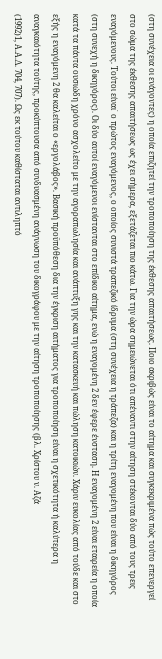(στη συνέχεια οι ενάγοντες) η οποία επιζητεί την τροποποίηση της έκθεσης απαιτήσεως. Ποιο ακριβώς είναι το αίτημα και συγκεκριμένα πώς τούτο επενεργεί στο σώμα της έκθεσης απαιτήσεως ως έχει σήμερα, εξετάζεται πιο κάτω. Για την ώρα σημειώνεται ότι απέναντι στην αίτηση στέκονται δύο από τους τρεις εναγόμενους. Τούτοι είναι˙ ο πρώτος εναγόμενος, ο οποίος συνιστά τραπεζικό ίδρυμα (στη συνέχεια η τράπεζα) και η τρίτη εναγομένη που είναι η δικηγόρος (στη συνεχή η δικηγόρος). Οι δύο αυτοί εναγόμενοι ενίστανται στο επίδικο αίτημα, ενώ η εναγομένη 2 δεν έφερε ένσταση. Η εναγομένη 2 είναι εταιρεία η οποία κατά τα πάντα ουσιώδη χρόνο ασχολείτο με την αγοραπωλησία και ανάπτυξη γης και την κατασκευή και πώληση κατοικιών. Χάριν ευκολίας από τούδε και στο εξής η εναγόμενη 2 θα καλείται ο «εργολάβος». Βασική προϋπόθεση δια την έγκριση αιτήματος για τροποποίηση είναι η σχετικότητα ή καλύτερα η αναγκαιότητα τούτης, προκύπτουσα από συνδυασμένη ανάγνωση του δικογράφου με την αίτηση τροποποίησης (βλ. Χρίστου ν. Αζά
(1992)1, Α.Α.Δ. 704, 707). Ως εκ τούτου καθίσταται αντιληπτό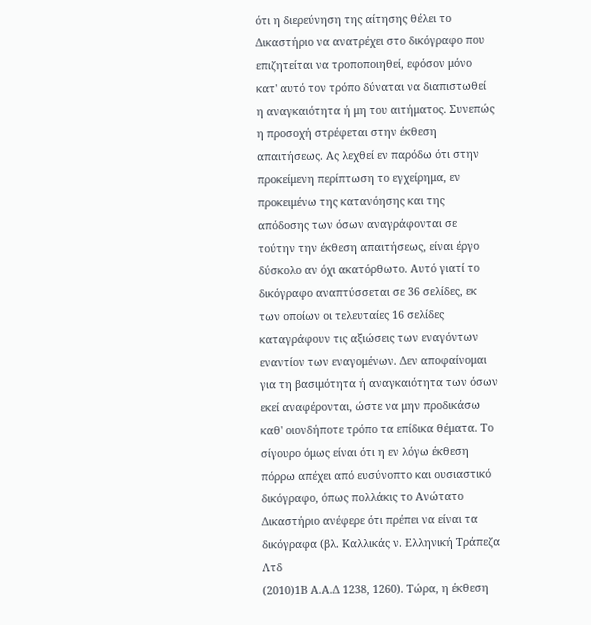ότι η διερεύνηση της αίτησης θέλει το Δικαστήριο να ανατρέχει στο δικόγραφο που επιζητείται να τροποποιηθεί, εφόσον μόνο κατ' αυτό τον τρόπο δύναται να διαπιστωθεί η αναγκαιότητα ή μη του αιτήματος. Συνεπώς η προσοχή στρέφεται στην έκθεση απαιτήσεως. Ας λεχθεί εν παρόδω ότι στην προκείμενη περίπτωση το εγχείρημα, εν προκειμένω της κατανόησης και της απόδοσης των όσων αναγράφονται σε τούτην την έκθεση απαιτήσεως, είναι έργο δύσκολο αν όχι ακατόρθωτο. Αυτό γιατί το δικόγραφο αναπτύσσεται σε 36 σελίδες, εκ των οποίων οι τελευταίες 16 σελίδες καταγράφουν τις αξιώσεις των εναγόντων εναντίον των εναγομένων. Δεν αποφαίνομαι για τη βασιμότητα ή αναγκαιότητα των όσων εκεί αναφέρονται, ώστε να μην προδικάσω καθ' οιονδήποτε τρόπο τα επίδικα θέματα. Το σίγουρο όμως είναι ότι η εν λόγω έκθεση πόρρω απέχει από ευσύνοπτο και ουσιαστικό δικόγραφο, όπως πολλάκις το Ανώτατο Δικαστήριο ανέφερε ότι πρέπει να είναι τα δικόγραφα (βλ. Καλλικάς ν. Ελληνική Τράπεζα Λτδ
(2010)1Β Α.Α.Δ 1238, 1260). Τώρα, η έκθεση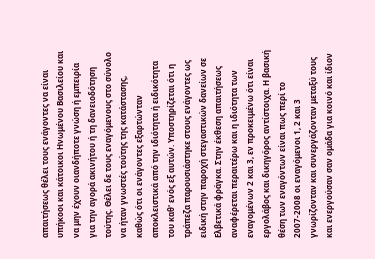απαιτήσεως θέλει τους ενάγοντες να είναι υπήκοοι και κάτοικοι Ηνωμένου Βασιλείου και να μην έχουν οιανδήποτε γνώση ή εμπειρία για την αγορά ακινήτου ή τη δανειοδότηση τούτης. Θέλει δε τους εναγόμενους στο σύνολο να ήταν γνωστές τούτης της κατάστασης, καθώς ότι οι ενάγοντες εξαρτώνταν αποκλειστικά από την ιδιότητα ή ειδικότητα του καθ' ενός εξ αυτών. Υποστηρίζεται ότι η τράπεζα παρουσιάστηκε στους ενάγοντες ως ειδική στην παροχή στεγαστικών δανείων σε Ελβετικά φράγκα. Στην έκθεση απαιτήσεως αναφέρεται περαιτέρω και η ιδιότητα των εναγομένων 2 και 3, εν προκειμένω ότι είναι εργολάβος και δικηγόρος αντίστοιχα. Η βασική θέση των εναγόντων είναι πως περί το 2007‑2008 οι εναγόμενοι 1, 2 και 3 γνωρίζονταν και συνεργάζονταν μεταξύ τους και ενεργούσαν σαν ομάδα για κοινό και ίδιον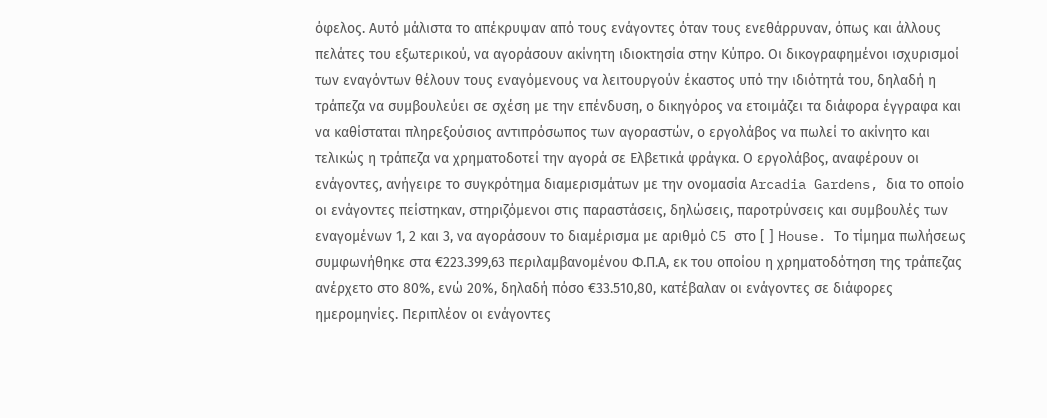όφελος. Αυτό μάλιστα το απέκρυψαν από τους ενάγοντες όταν τους ενεθάρρυναν, όπως και άλλους πελάτες του εξωτερικού, να αγοράσουν ακίνητη ιδιοκτησία στην Κύπρο. Οι δικογραφημένοι ισχυρισμοί των εναγόντων θέλουν τους εναγόμενους να λειτουργούν έκαστος υπό την ιδιότητά του, δηλαδή η τράπεζα να συμβουλεύει σε σχέση με την επένδυση, ο δικηγόρος να ετοιμάζει τα διάφορα έγγραφα και να καθίσταται πληρεξούσιος αντιπρόσωπος των αγοραστών, ο εργολάβος να πωλεί το ακίνητο και τελικώς η τράπεζα να χρηματοδοτεί την αγορά σε Ελβετικά φράγκα. Ο εργολάβος, αναφέρουν οι ενάγοντες, ανήγειρε το συγκρότημα διαμερισμάτων με την ονομασία Arcadia Gardens, δια το οποίο οι ενάγοντες πείστηκαν, στηριζόμενοι στις παραστάσεις, δηλώσεις, παροτρύνσεις και συμβουλές των εναγομένων 1, 2 και 3, να αγοράσουν το διαμέρισμα με αριθμό C5 στο [ ] House. Το τίμημα πωλήσεως συμφωνήθηκε στα €223.399,63 περιλαμβανομένου Φ.Π.Α, εκ του οποίου η χρηματοδότηση της τράπεζας ανέρχετο στο 80%, ενώ 20%, δηλαδή πόσο €33.510,80, κατέβαλαν οι ενάγοντες σε διάφορες ημερομηνίες. Περιπλέον οι ενάγοντες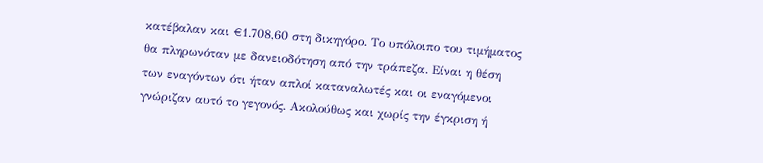κατέβαλαν και €1.708,60 στη δικηγόρο. Το υπόλοιπο του τιμήματος θα πληρωνόταν με δανειοδότηση από την τράπεζα. Είναι η θέση των εναγόντων ότι ήταν απλοί καταναλωτές και οι εναγόμενοι γνώριζαν αυτό το γεγονός. Ακολούθως και χωρίς την έγκριση ή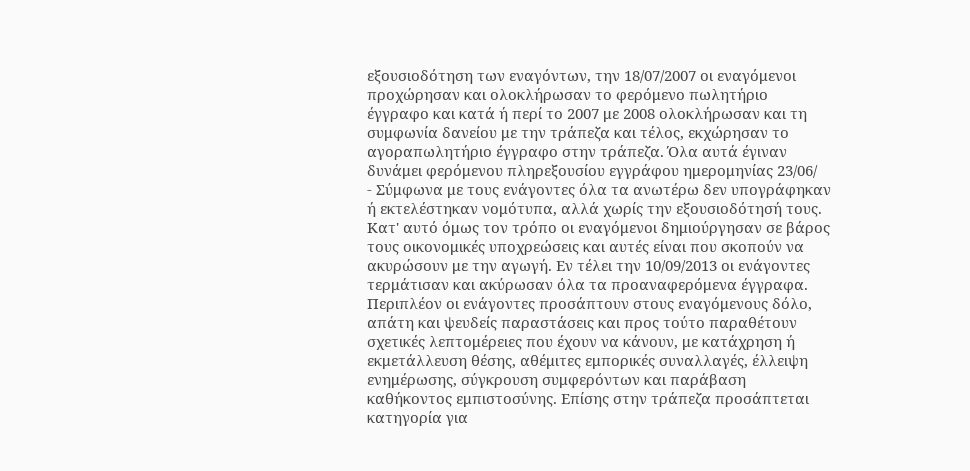εξουσιοδότηση των εναγόντων, την 18/07/2007 οι εναγόμενοι προχώρησαν και ολοκλήρωσαν το φερόμενο πωλητήριο έγγραφο και κατά ή περί το 2007 με 2008 ολοκλήρωσαν και τη συμφωνία δανείου με την τράπεζα και τέλος, εκχώρησαν το αγοραπωλητήριο έγγραφο στην τράπεζα. Όλα αυτά έγιναν δυνάμει φερόμενου πληρεξουσίου εγγράφου ημερομηνίας 23/06/
- Σύμφωνα με τους ενάγοντες όλα τα ανωτέρω δεν υπογράφηκαν ή εκτελέστηκαν νομότυπα, αλλά χωρίς την εξουσιοδότησή τους. Κατ' αυτό όμως τον τρόπο οι εναγόμενοι δημιούργησαν σε βάρος τους οικονομικές υποχρεώσεις και αυτές είναι που σκοπούν να ακυρώσουν με την αγωγή. Εν τέλει την 10/09/2013 οι ενάγοντες τερμάτισαν και ακύρωσαν όλα τα προαναφερόμενα έγγραφα. Περιπλέον οι ενάγοντες προσάπτουν στους εναγόμενους δόλο, απάτη και ψευδείς παραστάσεις και προς τούτο παραθέτουν σχετικές λεπτομέρειες που έχουν να κάνουν, με κατάχρηση ή εκμετάλλευση θέσης, αθέμιτες εμπορικές συναλλαγές, έλλειψη ενημέρωσης, σύγκρουση συμφερόντων και παράβαση καθήκοντος εμπιστοσύνης. Επίσης στην τράπεζα προσάπτεται κατηγορία για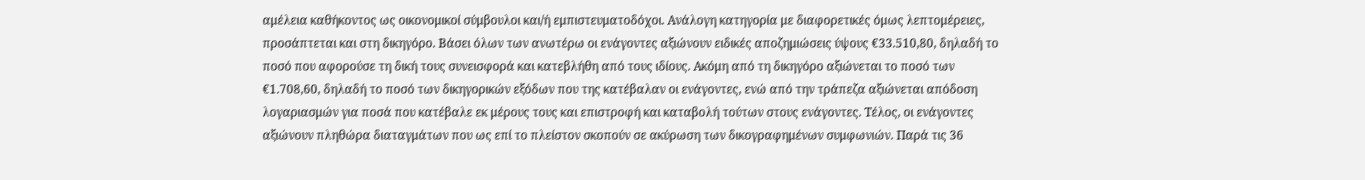αμέλεια καθήκοντος ως οικονομικοί σύμβουλοι και/ή εμπιστευματοδόχοι. Ανάλογη κατηγορία με διαφορετικές όμως λεπτομέρειες, προσάπτεται και στη δικηγόρο. Βάσει όλων των ανωτέρω οι ενάγοντες αξιώνουν ειδικές αποζημιώσεις ύψους €33.510,80, δηλαδή το ποσό που αφορούσε τη δική τους συνεισφορά και κατεβλήθη από τους ιδίους. Ακόμη από τη δικηγόρο αξιώνεται το ποσό των €1.708,60, δηλαδή το ποσό των δικηγορικών εξόδων που της κατέβαλαν οι ενάγοντες, ενώ από την τράπεζα αξιώνεται απόδοση λογαριασμών για ποσά που κατέβαλε εκ μέρους τους και επιστροφή και καταβολή τούτων στους ενάγοντες. Τέλος, οι ενάγοντες αξιώνουν πληθώρα διαταγμάτων που ως επί το πλείστον σκοπούν σε ακύρωση των δικογραφημένων συμφωνιών. Παρά τις 36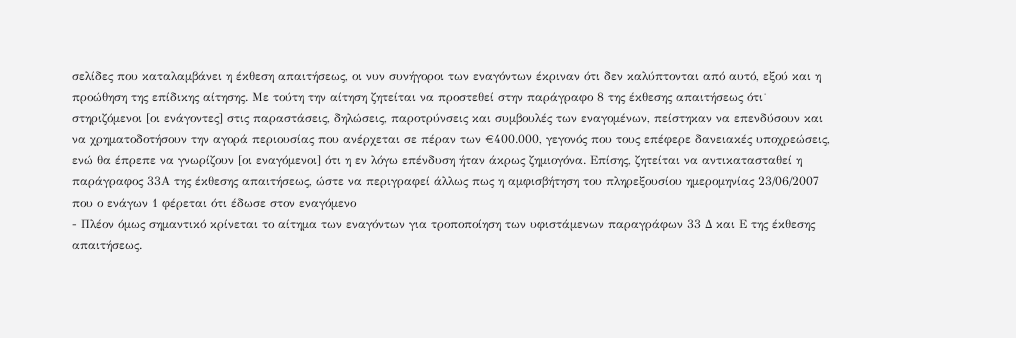σελίδες που καταλαμβάνει η έκθεση απαιτήσεως, οι νυν συνήγοροι των εναγόντων έκριναν ότι δεν καλύπτονται από αυτό, εξού και η προώθηση της επίδικης αίτησης. Με τούτη την αίτηση ζητείται να προστεθεί στην παράγραφο 8 της έκθεσης απαιτήσεως ότι˙ στηριζόμενοι [οι ενάγοντες] στις παραστάσεις, δηλώσεις, παροτρύνσεις και συμβουλές των εναγομένων, πείστηκαν να επενδύσουν και να χρηματοδοτήσουν την αγορά περιουσίας που ανέρχεται σε πέραν των €400.000, γεγονός που τους επέφερε δανειακές υποχρεώσεις, ενώ θα έπρεπε να γνωρίζουν [οι εναγόμενοι] ότι η εν λόγω επένδυση ήταν άκρως ζημιογόνα. Επίσης, ζητείται να αντικατασταθεί η παράγραφος 33Α της έκθεσης απαιτήσεως, ώστε να περιγραφεί άλλως πως η αμφισβήτηση του πληρεξουσίου ημερομηνίας 23/06/2007 που ο ενάγων 1 φέρεται ότι έδωσε στον εναγόμενο
- Πλέον όμως σημαντικό κρίνεται το αίτημα των εναγόντων για τροποποίηση των υφιστάμενων παραγράφων 33 Δ και Ε της έκθεσης απαιτήσεως.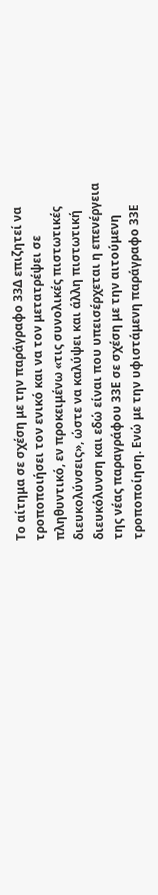Το αίτημα σε σχέση με την παράγραφο 33Δ επιζητεί να τροποποιήσει τον ενικό και να τον μετατρέψει σε πληθυντικό, εν προκειμένω «τις συνολικές πιστωτικές διευκολύνσεις», ώστε να καλύψει και άλλη πιστωτική διευκόλυνση και εδώ είναι που υπεισέρχεται η επενέργεια της νέας παραγράφου 33Ε σε σχέση με την αιτούμενη τροποποίηση. Ενώ με την υφιστάμενη παράγραφο 33Ε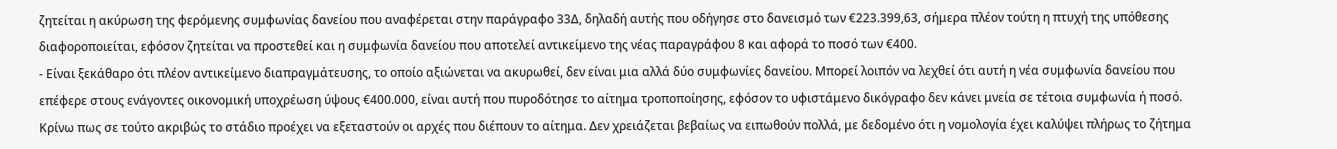ζητείται η ακύρωση της φερόμενης συμφωνίας δανείου που αναφέρεται στην παράγραφο 33Δ, δηλαδή αυτής που οδήγησε στο δανεισμό των €223.399,63, σήμερα πλέον τούτη η πτυχή της υπόθεσης διαφοροποιείται, εφόσον ζητείται να προστεθεί και η συμφωνία δανείου που αποτελεί αντικείμενο της νέας παραγράφου 8 και αφορά το ποσό των €400.
- Είναι ξεκάθαρο ότι πλέον αντικείμενο διαπραγμάτευσης, το οποίο αξιώνεται να ακυρωθεί, δεν είναι μια αλλά δύο συμφωνίες δανείου. Μπορεί λοιπόν να λεχθεί ότι αυτή η νέα συμφωνία δανείου που επέφερε στους ενάγοντες οικονομική υποχρέωση ύψους €400.000, είναι αυτή που πυροδότησε το αίτημα τροποποίησης, εφόσον το υφιστάμενο δικόγραφο δεν κάνει μνεία σε τέτοια συμφωνία ή ποσό. Κρίνω πως σε τούτο ακριβώς το στάδιο προέχει να εξεταστούν οι αρχές που διέπουν το αίτημα. Δεν χρειάζεται βεβαίως να ειπωθούν πολλά, με δεδομένο ότι η νομολογία έχει καλύψει πλήρως το ζήτημα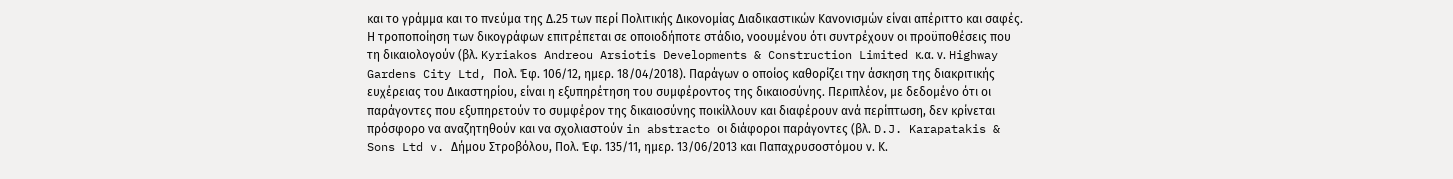και το γράμμα και το πνεύμα της Δ.25 των περί Πολιτικής Δικονομίας Διαδικαστικών Κανονισμών είναι απέριττο και σαφές. Η τροποποίηση των δικογράφων επιτρέπεται σε οποιοδήποτε στάδιο, νοουμένου ότι συντρέχουν οι προϋποθέσεις που τη δικαιολογούν (βλ. Kyriakos Andreou Arsiotis Developments & Construction Limited κ.α. ν. Highway Gardens City Ltd, Πολ. Έφ. 106/12, ημερ. 18/04/2018). Παράγων ο οποίος καθορίζει την άσκηση της διακριτικής ευχέρειας του Δικαστηρίου, είναι η εξυπηρέτηση του συμφέροντος της δικαιοσύνης. Περιπλέον, με δεδομένο ότι οι παράγοντες που εξυπηρετούν το συμφέρον της δικαιοσύνης ποικίλλουν και διαφέρουν ανά περίπτωση, δεν κρίνεται πρόσφορο να αναζητηθούν και να σχολιαστούν in abstracto οι διάφοροι παράγοντες (βλ. D.J. Karapatakis & Sons Ltd v. Δήμου Στροβόλου, Πολ. Έφ. 135/11, ημερ. 13/06/2013 και Παπαχρυσοστόμου ν. Κ.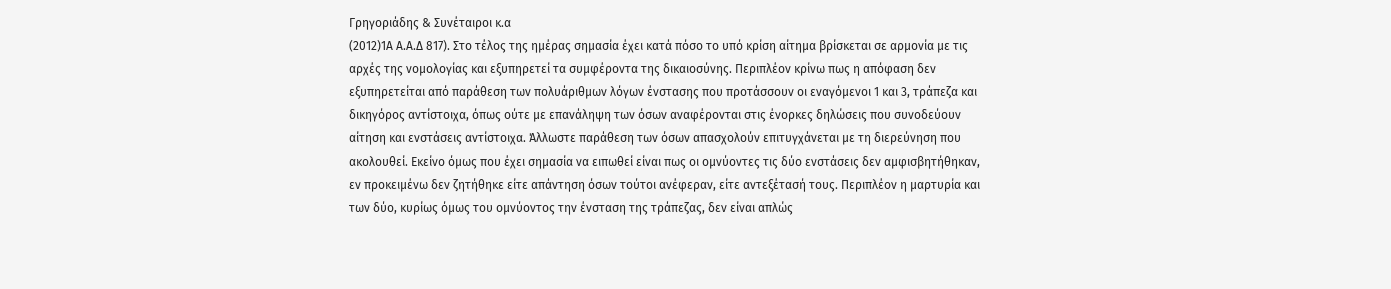Γρηγοριάδης & Συνέταιροι κ.α
(2012)1Α Α.Α.Δ 817). Στο τέλος της ημέρας σημασία έχει κατά πόσο το υπό κρίση αίτημα βρίσκεται σε αρμονία με τις αρχές της νομολογίας και εξυπηρετεί τα συμφέροντα της δικαιοσύνης. Περιπλέον κρίνω πως η απόφαση δεν εξυπηρετείται από παράθεση των πολυάριθμων λόγων ένστασης που προτάσσουν οι εναγόμενοι 1 και 3, τράπεζα και δικηγόρος αντίστοιχα, όπως ούτε με επανάληψη των όσων αναφέρονται στις ένορκες δηλώσεις που συνοδεύουν αίτηση και ενστάσεις αντίστοιχα. Άλλωστε παράθεση των όσων απασχολούν επιτυγχάνεται με τη διερεύνηση που ακολουθεί. Εκείνο όμως που έχει σημασία να ειπωθεί είναι πως οι ομνύοντες τις δύο ενστάσεις δεν αμφισβητήθηκαν, εν προκειμένω δεν ζητήθηκε είτε απάντηση όσων τούτοι ανέφεραν, είτε αντεξέτασή τους. Περιπλέον η μαρτυρία και των δύο, κυρίως όμως του ομνύοντος την ένσταση της τράπεζας, δεν είναι απλώς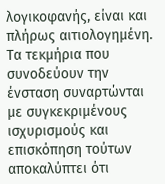λογικοφανής, είναι και πλήρως αιτιολογημένη. Τα τεκμήρια που συνοδεύουν την ένσταση συναρτώνται με συγκεκριμένους ισχυρισμούς και επισκόπηση τούτων αποκαλύπτει ότι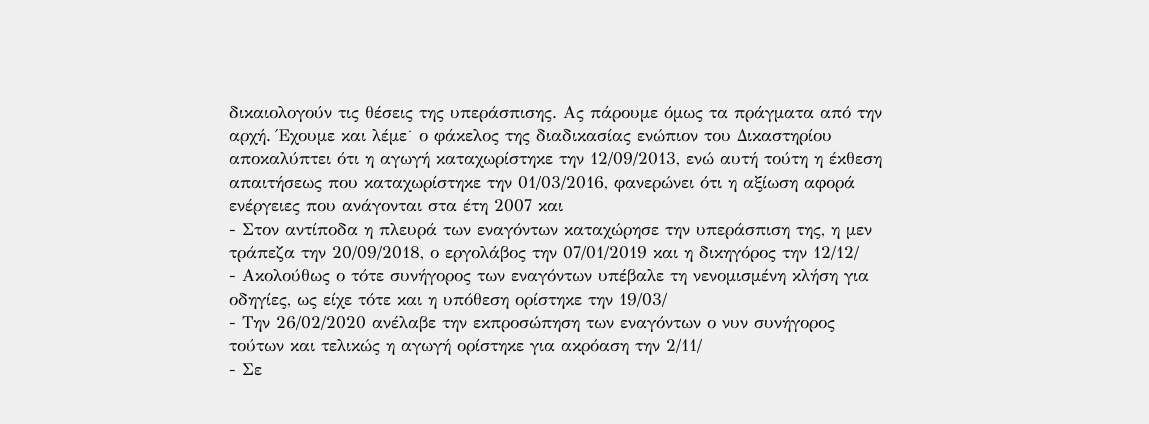δικαιολογούν τις θέσεις της υπεράσπισης. Ας πάρουμε όμως τα πράγματα από την αρχή. Έχουμε και λέμε˙ ο φάκελος της διαδικασίας ενώπιον του Δικαστηρίου αποκαλύπτει ότι η αγωγή καταχωρίστηκε την 12/09/2013, ενώ αυτή τούτη η έκθεση απαιτήσεως που καταχωρίστηκε την 01/03/2016, φανερώνει ότι η αξίωση αφορά ενέργειες που ανάγονται στα έτη 2007 και
- Στον αντίποδα η πλευρά των εναγόντων καταχώρησε την υπεράσπιση της, η μεν τράπεζα την 20/09/2018, ο εργολάβος την 07/01/2019 και η δικηγόρος την 12/12/
- Ακολούθως ο τότε συνήγορος των εναγόντων υπέβαλε τη νενομισμένη κλήση για οδηγίες, ως είχε τότε και η υπόθεση ορίστηκε την 19/03/
- Την 26/02/2020 ανέλαβε την εκπροσώπηση των εναγόντων ο νυν συνήγορος τούτων και τελικώς η αγωγή ορίστηκε για ακρόαση την 2/11/
- Σε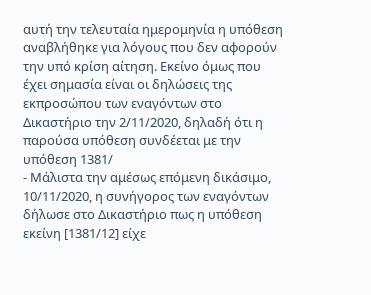αυτή την τελευταία ημερομηνία η υπόθεση αναβλήθηκε για λόγους που δεν αφορούν την υπό κρίση αίτηση. Εκείνο όμως που έχει σημασία είναι οι δηλώσεις της εκπροσώπου των εναγόντων στο Δικαστήριο την 2/11/2020, δηλαδή ότι η παρούσα υπόθεση συνδέεται με την υπόθεση 1381/
- Μάλιστα την αμέσως επόμενη δικάσιμο, 10/11/2020, η συνήγορος των εναγόντων δήλωσε στο Δικαστήριο πως η υπόθεση εκείνη [1381/12] είχε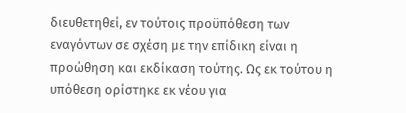διευθετηθεί, εν τούτοις προϋπόθεση των εναγόντων σε σχέση με την επίδικη είναι η προώθηση και εκδίκαση τούτης. Ως εκ τούτου η υπόθεση ορίστηκε εκ νέου για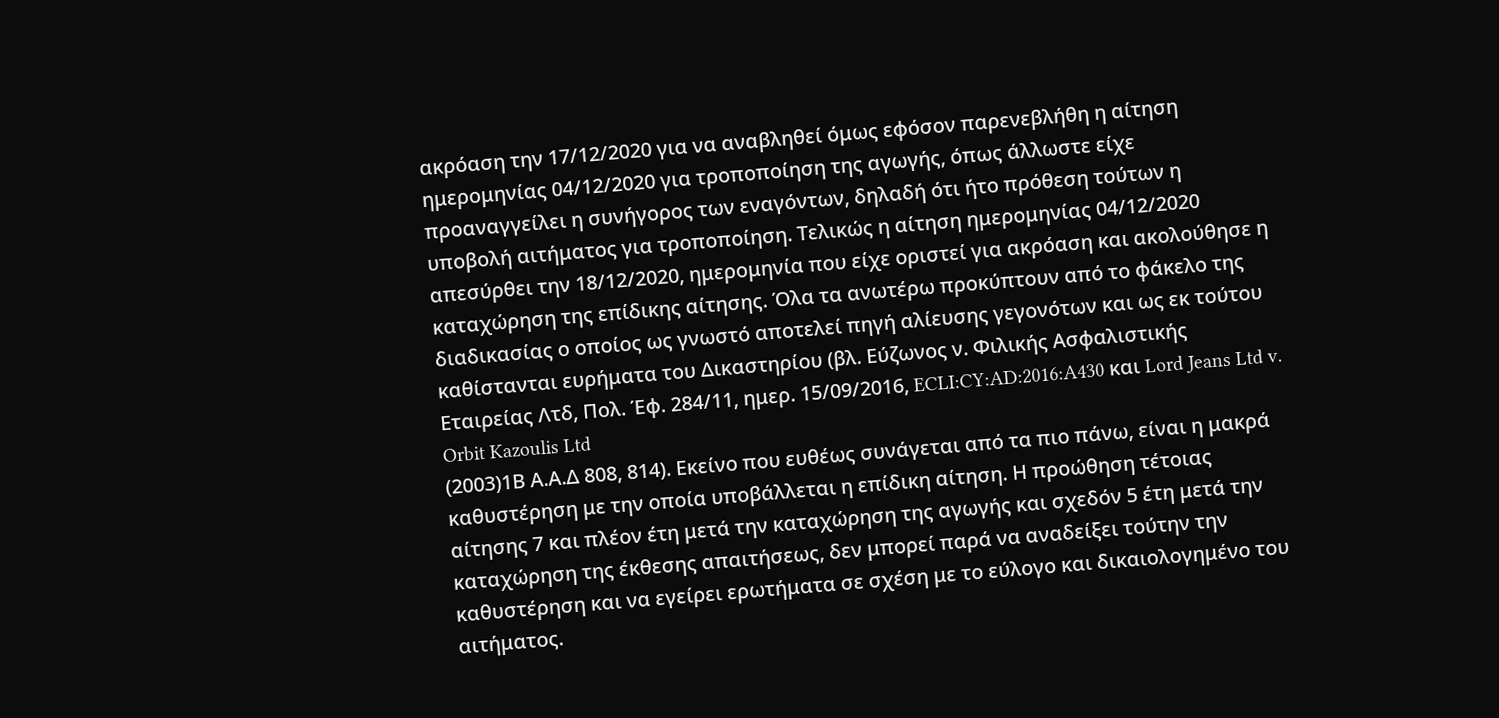ακρόαση την 17/12/2020 για να αναβληθεί όμως εφόσον παρενεβλήθη η αίτηση ημερομηνίας 04/12/2020 για τροποποίηση της αγωγής, όπως άλλωστε είχε προαναγγείλει η συνήγορος των εναγόντων, δηλαδή ότι ήτο πρόθεση τούτων η υποβολή αιτήματος για τροποποίηση. Τελικώς η αίτηση ημερομηνίας 04/12/2020 απεσύρθει την 18/12/2020, ημερομηνία που είχε οριστεί για ακρόαση και ακολούθησε η καταχώρηση της επίδικης αίτησης. Όλα τα ανωτέρω προκύπτουν από το φάκελο της διαδικασίας ο οποίος ως γνωστό αποτελεί πηγή αλίευσης γεγονότων και ως εκ τούτου καθίστανται ευρήματα του Δικαστηρίου (βλ. Εύζωνος ν. Φιλικής Ασφαλιστικής Εταιρείας Λτδ, Πολ. Έφ. 284/11, ημερ. 15/09/2016, ECLI:CY:AD:2016:A430 και Lord Jeans Ltd v. Orbit Kazoulis Ltd
(2003)1Β Α.Α.Δ 808, 814). Εκείνο που ευθέως συνάγεται από τα πιο πάνω, είναι η μακρά καθυστέρηση με την οποία υποβάλλεται η επίδικη αίτηση. Η προώθηση τέτοιας αίτησης 7 και πλέον έτη μετά την καταχώρηση της αγωγής και σχεδόν 5 έτη μετά την καταχώρηση της έκθεσης απαιτήσεως, δεν μπορεί παρά να αναδείξει τούτην την καθυστέρηση και να εγείρει ερωτήματα σε σχέση με το εύλογο και δικαιολογημένο του αιτήματος.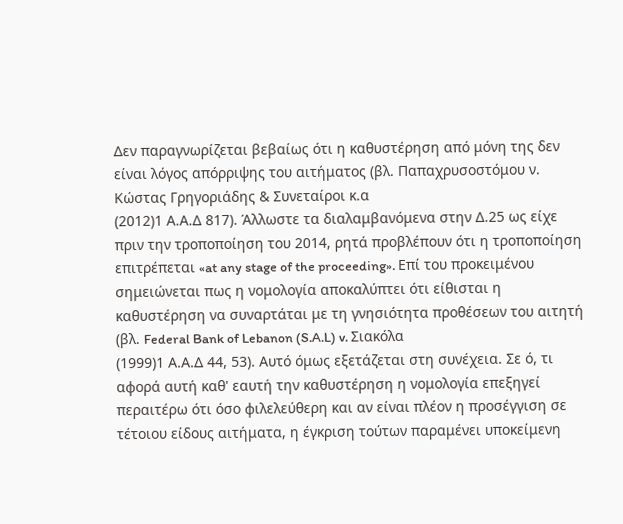Δεν παραγνωρίζεται βεβαίως ότι η καθυστέρηση από μόνη της δεν είναι λόγος απόρριψης του αιτήματος (βλ. Παπαχρυσοστόμου ν. Κώστας Γρηγοριάδης & Συνεταίροι κ.α
(2012)1 Α.Α.Δ 817). Άλλωστε τα διαλαμβανόμενα στην Δ.25 ως είχε πριν την τροποποίηση του 2014, ρητά προβλέπουν ότι η τροποποίηση επιτρέπεται «at any stage of the proceeding». Επί του προκειμένου σημειώνεται πως η νομολογία αποκαλύπτει ότι είθισται η καθυστέρηση να συναρτάται με τη γνησιότητα προθέσεων του αιτητή (βλ. Federal Bank of Lebanon (S.A.L) v. Σιακόλα
(1999)1 Α.Α.Δ 44, 53). Αυτό όμως εξετάζεται στη συνέχεια. Σε ό, τι αφορά αυτή καθ' εαυτή την καθυστέρηση η νομολογία επεξηγεί περαιτέρω ότι όσο φιλελεύθερη και αν είναι πλέον η προσέγγιση σε τέτοιου είδους αιτήματα, η έγκριση τούτων παραμένει υποκείμενη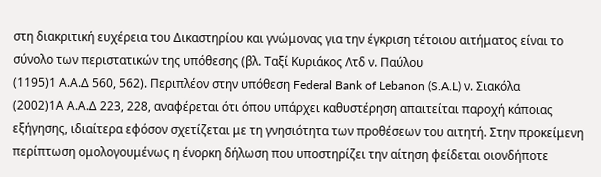στη διακριτική ευχέρεια του Δικαστηρίου και γνώμονας για την έγκριση τέτοιου αιτήματος είναι το σύνολο των περιστατικών της υπόθεσης (βλ. Ταξί Κυριάκος Λτδ ν. Παύλου
(1195)1 Α.Α.Δ 560, 562). Περιπλέον στην υπόθεση Federal Bank of Lebanon (S.A.L) ν. Σιακόλα
(2002)1Α Α.Α.Δ 223, 228, αναφέρεται ότι όπου υπάρχει καθυστέρηση απαιτείται παροχή κάποιας εξήγησης, ιδιαίτερα εφόσον σχετίζεται με τη γνησιότητα των προθέσεων του αιτητή. Στην προκείμενη περίπτωση ομολογουμένως η ένορκη δήλωση που υποστηρίζει την αίτηση φείδεται οιονδήποτε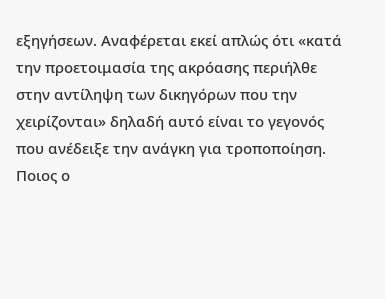εξηγήσεων. Αναφέρεται εκεί απλώς ότι «κατά την προετοιμασία της ακρόασης περιήλθε στην αντίληψη των δικηγόρων που την χειρίζονται» δηλαδή αυτό είναι το γεγονός που ανέδειξε την ανάγκη για τροποποίηση. Ποιος ο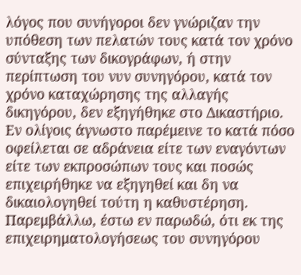λόγος που συνήγοροι δεν γνώριζαν την υπόθεση των πελατών τους κατά τον χρόνο σύνταξης των δικογράφων, ή στην περίπτωση του νυν συνηγόρου, κατά τον χρόνο καταχώρησης της αλλαγής δικηγόρου, δεν εξηγήθηκε στο Δικαστήριο. Εν ολίγοις άγνωστο παρέμεινε το κατά πόσο οφείλεται σε αδράνεια είτε των εναγόντων είτε των εκπροσώπων τους και ποσώς επιχειρήθηκε να εξηγηθεί και δη να δικαιολογηθεί τούτη η καθυστέρηση. Παρεμβάλλω, έστω εν παρωδώ, ότι εκ της επιχειρηματολογήσεως του συνηγόρου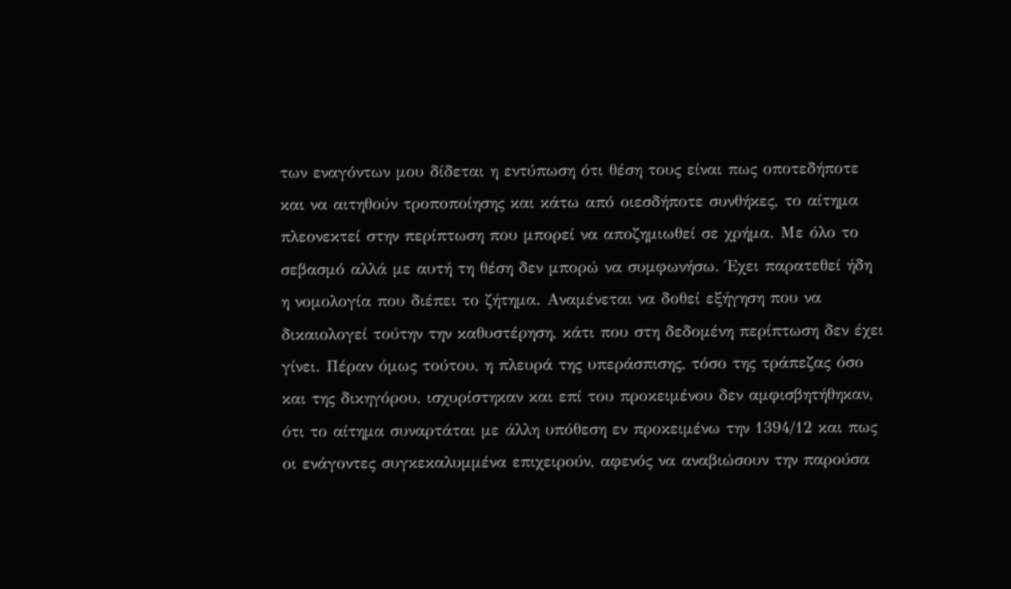των εναγόντων μου δίδεται η εντύπωση ότι θέση τους είναι πως οποτεδήποτε και να αιτηθούν τροποποίησης και κάτω από οιεσδήποτε συνθήκες, το αίτημα πλεονεκτεί στην περίπτωση που μπορεί να αποζημιωθεί σε χρήμα. Με όλο το σεβασμό αλλά με αυτή τη θέση δεν μπορώ να συμφωνήσω. Έχει παρατεθεί ήδη η νομολογία που διέπει το ζήτημα. Αναμένεται να δοθεί εξήγηση που να δικαιολογεί τούτην την καθυστέρηση, κάτι που στη δεδομένη περίπτωση δεν έχει γίνει. Πέραν όμως τούτου, η πλευρά της υπεράσπισης, τόσο της τράπεζας όσο και της δικηγόρου, ισχυρίστηκαν και επί του προκειμένου δεν αμφισβητήθηκαν, ότι το αίτημα συναρτάται με άλλη υπόθεση εν προκειμένω την 1394/12 και πως οι ενάγοντες συγκεκαλυμμένα επιχειρούν, αφενός να αναβιώσουν την παρούσα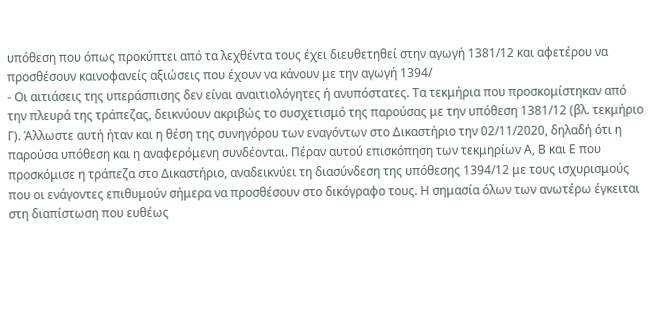υπόθεση που όπως προκύπτει από τα λεχθέντα τους έχει διευθετηθεί στην αγωγή 1381/12 και αφετέρου να προσθέσουν καινοφανείς αξιώσεις που έχουν να κάνουν με την αγωγή 1394/
- Οι αιτιάσεις της υπεράσπισης δεν είναι αναιτιολόγητες ή ανυπόστατες. Τα τεκμήρια που προσκομίστηκαν από την πλευρά της τράπεζας, δεικνύουν ακριβώς το συσχετισμό της παρούσας με την υπόθεση 1381/12 (βλ. τεκμήριο Γ). Άλλωστε αυτή ήταν και η θέση της συνηγόρου των εναγόντων στο Δικαστήριο την 02/11/2020, δηλαδή ότι η παρούσα υπόθεση και η αναφερόμενη συνδέονται. Πέραν αυτού επισκόπηση των τεκμηρίων Α, Β και Ε που προσκόμισε η τράπεζα στο Δικαστήριο, αναδεικνύει τη διασύνδεση της υπόθεσης 1394/12 με τους ισχυρισμούς που οι ενάγοντες επιθυμούν σήμερα να προσθέσουν στο δικόγραφο τους. Η σημασία όλων των ανωτέρω έγκειται στη διαπίστωση που ευθέως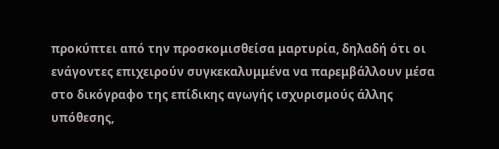προκύπτει από την προσκομισθείσα μαρτυρία, δηλαδή ότι οι ενάγοντες επιχειρούν συγκεκαλυμμένα να παρεμβάλλουν μέσα στο δικόγραφο της επίδικης αγωγής ισχυρισμούς άλλης υπόθεσης,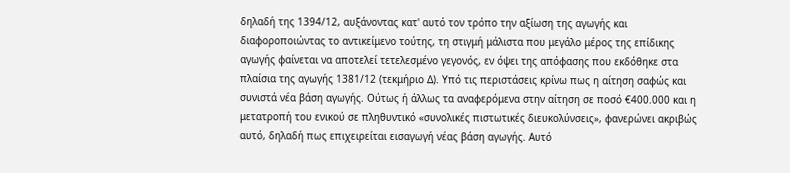δηλαδή της 1394/12, αυξάνοντας κατ' αυτό τον τρόπο την αξίωση της αγωγής και διαφοροποιώντας το αντικείμενο τούτης, τη στιγμή μάλιστα που μεγάλο μέρος της επίδικης αγωγής φαίνεται να αποτελεί τετελεσμένο γεγονός, εν όψει της απόφασης που εκδόθηκε στα πλαίσια της αγωγής 1381/12 (τεκμήριο Δ). Υπό τις περιστάσεις κρίνω πως η αίτηση σαφώς και συνιστά νέα βάση αγωγής. Ούτως ή άλλως τα αναφερόμενα στην αίτηση σε ποσό €400.000 και η μετατροπή του ενικού σε πληθυντικό «συνολικές πιστωτικές διευκολύνσεις», φανερώνει ακριβώς αυτό, δηλαδή πως επιχειρείται εισαγωγή νέας βάση αγωγής. Αυτό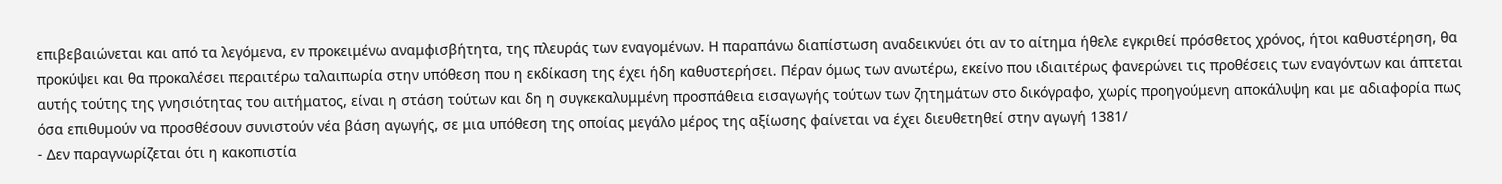επιβεβαιώνεται και από τα λεγόμενα, εν προκειμένω αναμφισβήτητα, της πλευράς των εναγομένων. Η παραπάνω διαπίστωση αναδεικνύει ότι αν το αίτημα ήθελε εγκριθεί πρόσθετος χρόνος, ήτοι καθυστέρηση, θα προκύψει και θα προκαλέσει περαιτέρω ταλαιπωρία στην υπόθεση που η εκδίκαση της έχει ήδη καθυστερήσει. Πέραν όμως των ανωτέρω, εκείνο που ιδιαιτέρως φανερώνει τις προθέσεις των εναγόντων και άπτεται αυτής τούτης της γνησιότητας του αιτήματος, είναι η στάση τούτων και δη η συγκεκαλυμμένη προσπάθεια εισαγωγής τούτων των ζητημάτων στο δικόγραφο, χωρίς προηγούμενη αποκάλυψη και με αδιαφορία πως όσα επιθυμούν να προσθέσουν συνιστούν νέα βάση αγωγής, σε μια υπόθεση της οποίας μεγάλο μέρος της αξίωσης φαίνεται να έχει διευθετηθεί στην αγωγή 1381/
- Δεν παραγνωρίζεται ότι η κακοπιστία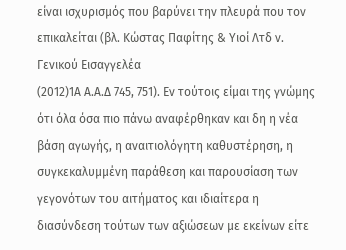είναι ισχυρισμός που βαρύνει την πλευρά που τον επικαλείται (βλ. Κώστας Παφίτης & Υιοί Λτδ ν. Γενικού Εισαγγελέα
(2012)1Α Α.Α.Δ 745, 751). Εν τούτοις είμαι της γνώμης ότι όλα όσα πιο πάνω αναφέρθηκαν και δη η νέα βάση αγωγής, η αναιτιολόγητη καθυστέρηση, η συγκεκαλυμμένη παράθεση και παρουσίαση των γεγονότων του αιτήματος και ιδιαίτερα η διασύνδεση τούτων των αξιώσεων με εκείνων είτε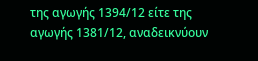της αγωγής 1394/12 είτε της αγωγής 1381/12, αναδεικνύουν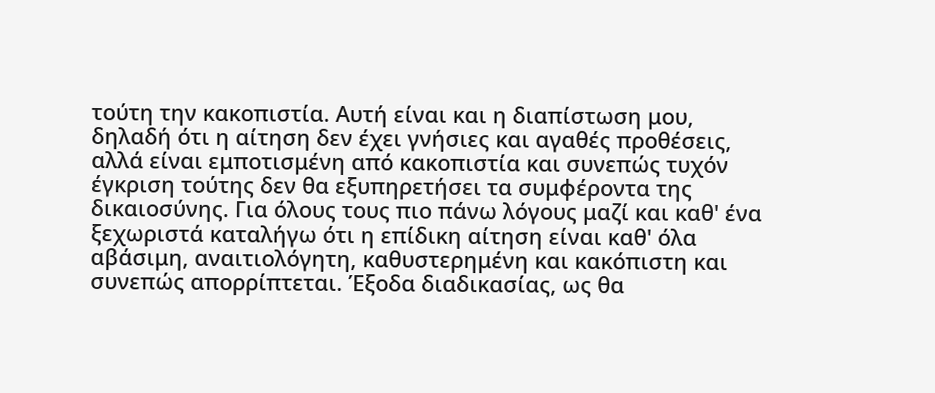τούτη την κακοπιστία. Αυτή είναι και η διαπίστωση μου, δηλαδή ότι η αίτηση δεν έχει γνήσιες και αγαθές προθέσεις, αλλά είναι εμποτισμένη από κακοπιστία και συνεπώς τυχόν έγκριση τούτης δεν θα εξυπηρετήσει τα συμφέροντα της δικαιοσύνης. Για όλους τους πιο πάνω λόγους μαζί και καθ' ένα ξεχωριστά καταλήγω ότι η επίδικη αίτηση είναι καθ' όλα αβάσιμη, αναιτιολόγητη, καθυστερημένη και κακόπιστη και συνεπώς απορρίπτεται. Έξοδα διαδικασίας, ως θα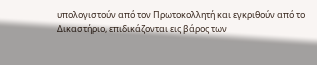υπολογιστούν από τον Πρωτοκολλητή και εγκριθούν από το Δικαστήριο, επιδικάζονται εις βάρος των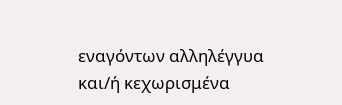εναγόντων αλληλέγγυα και/ή κεχωρισμένα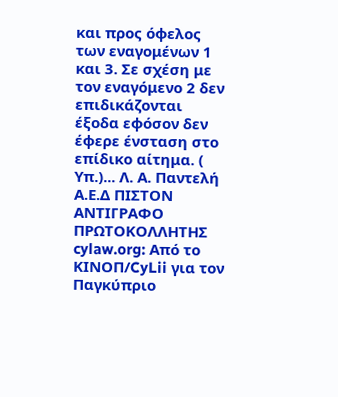και προς όφελος των εναγομένων 1 και 3. Σε σχέση με τον εναγόμενο 2 δεν επιδικάζονται έξοδα εφόσον δεν έφερε ένσταση στο επίδικο αίτημα. ( Υπ.)... Λ. Α. Παντελή Α.Ε.Δ ΠΙΣΤΟΝ ΑΝΤΙΓΡΑΦΟ ΠΡΩΤΟΚΟΛΛΗΤΗΣ cylaw.org: Από το ΚΙΝOΠ/CyLii για τον Παγκύπριο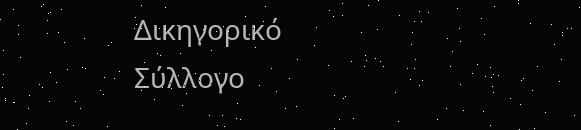Δικηγορικό Σύλλογο